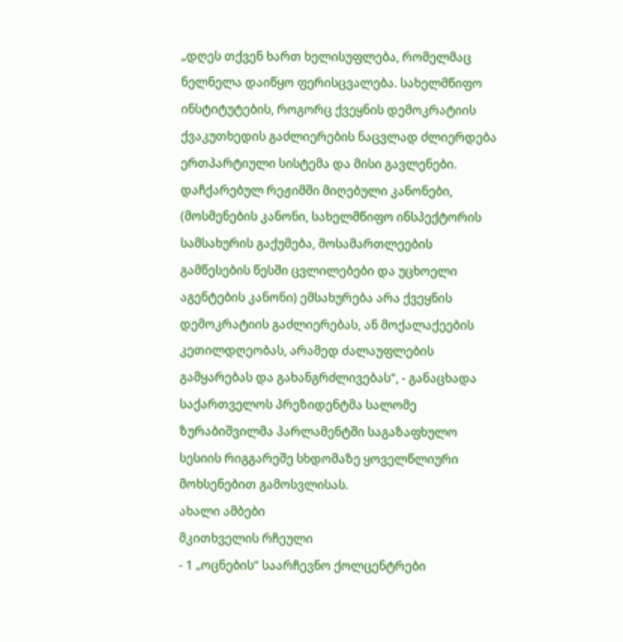„დღეს თქვენ ხართ ხელისუფლება, რომელმაც ნელნელა დაიწყო ფერისცვალება. სახელმწიფო ინსტიტუტების, როგორც ქვეყნის დემოკრატიის ქვაკუთხედის გაძლიერების ნაცვლად ძლიერდება ერთპარტიული სისტემა და მისი გავლენები. დაჩქარებულ რეჟიმში მიღებული კანონები, (მოსმენების კანონი, სახელმწიფო ინსპექტორის სამსახურის გაქუმება, მოსამართლეების გამწესების წესში ცვლილებები და უცხოელი აგენტების კანონი) ემსახურება არა ქვეყნის დემოკრატიის გაძლიერებას, ან მოქალაქეების კეთილდღეობას, არამედ ძალაუფლების გამყარებას და გახანგრძლივებას“, - განაცხადა საქართველოს პრეზიდენტმა სალომე ზურაბიშვილმა პარლამენტში საგაზაფხულო სესიის რიგგარეშე სხდომაზე ყოველწლიური მოხსენებით გამოსვლისას.
ახალი ამბები
მკითხველის რჩეული
- 1 „ოცნების“ საარჩევნო ქოლცენტრები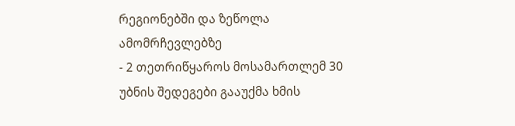რეგიონებში და ზეწოლა ამომრჩევლებზე
- 2 თეთრიწყაროს მოსამართლემ 30 უბნის შედეგები გააუქმა ხმის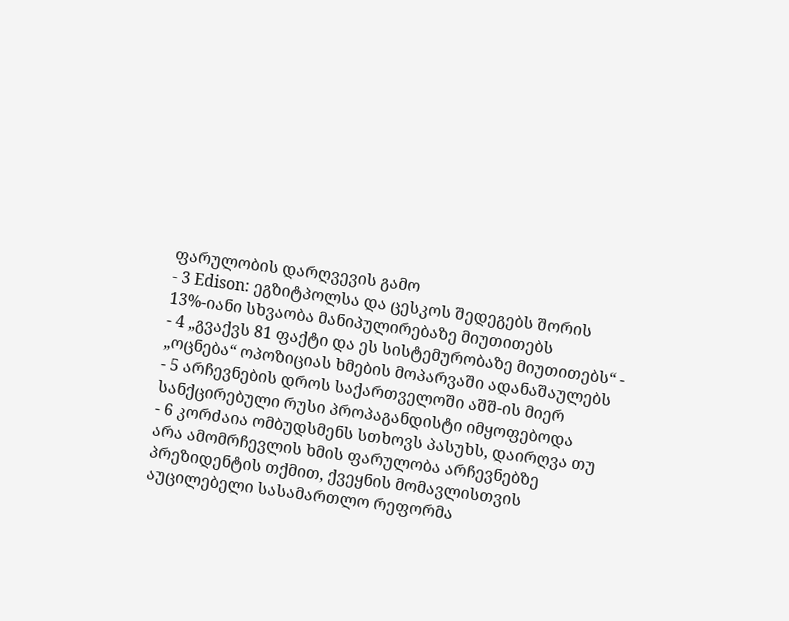ფარულობის დარღვევის გამო
- 3 Edison: ეგზიტპოლსა და ცესკოს შედეგებს შორის 13%-იანი სხვაობა მანიპულირებაზე მიუთითებს
- 4 „გვაქვს 81 ფაქტი და ეს სისტემურობაზე მიუთითებს“ - „ოცნება“ ოპოზიციას ხმების მოპარვაში ადანაშაულებს
- 5 არჩევნების დროს საქართველოში აშშ-ის მიერ სანქცირებული რუსი პროპაგანდისტი იმყოფებოდა
- 6 კორძაია ომბუდსმენს სთხოვს პასუხს, დაირღვა თუ არა ამომრჩევლის ხმის ფარულობა არჩევნებზე
პრეზიდენტის თქმით, ქვეყნის მომავლისთვის აუცილებელი სასამართლო რეფორმა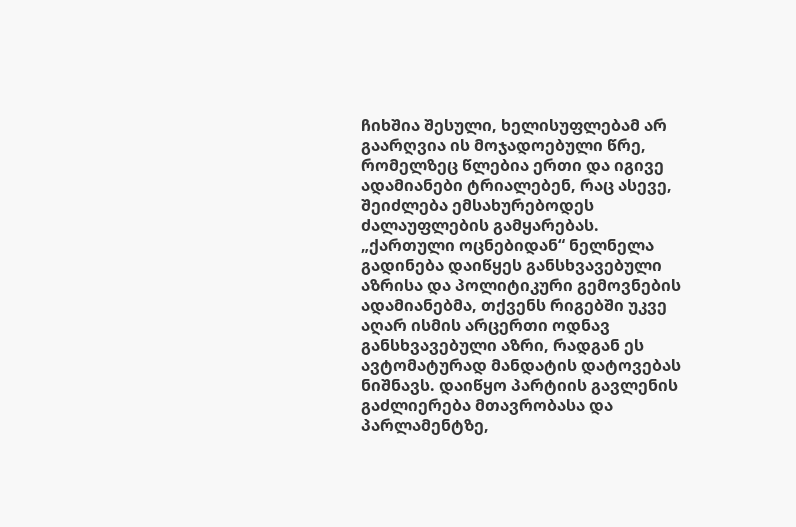ჩიხშია შესული, ხელისუფლებამ არ გაარღვია ის მოჯადოებული წრე, რომელზეც წლებია ერთი და იგივე ადამიანები ტრიალებენ, რაც ასევე, შეიძლება ემსახურებოდეს ძალაუფლების გამყარებას.
„ქართული ოცნებიდან“ ნელნელა გადინება დაიწყეს განსხვავებული აზრისა და პოლიტიკური გემოვნების ადამიანებმა, თქვენს რიგებში უკვე აღარ ისმის არცერთი ოდნავ განსხვავებული აზრი, რადგან ეს ავტომატურად მანდატის დატოვებას ნიშნავს. დაიწყო პარტიის გავლენის გაძლიერება მთავრობასა და პარლამენტზე,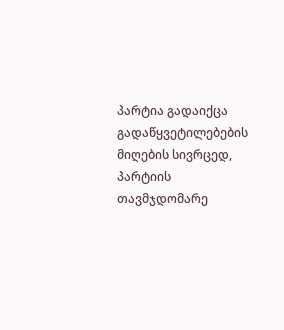პარტია გადაიქცა გადაწყვეტილებების მიღების სივრცედ, პარტიის თავმჯდომარე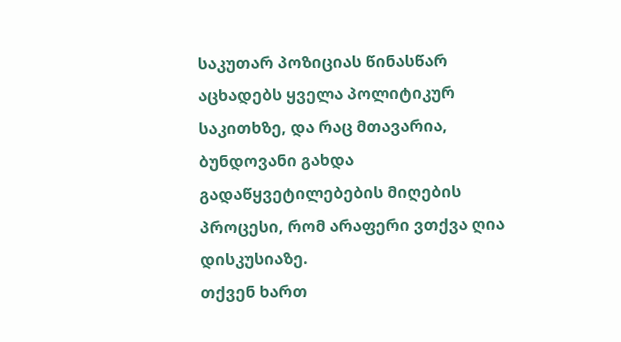საკუთარ პოზიციას წინასწარ აცხადებს ყველა პოლიტიკურ საკითხზე, და რაც მთავარია, ბუნდოვანი გახდა გადაწყვეტილებების მიღების პროცესი, რომ არაფერი ვთქვა ღია დისკუსიაზე.
თქვენ ხართ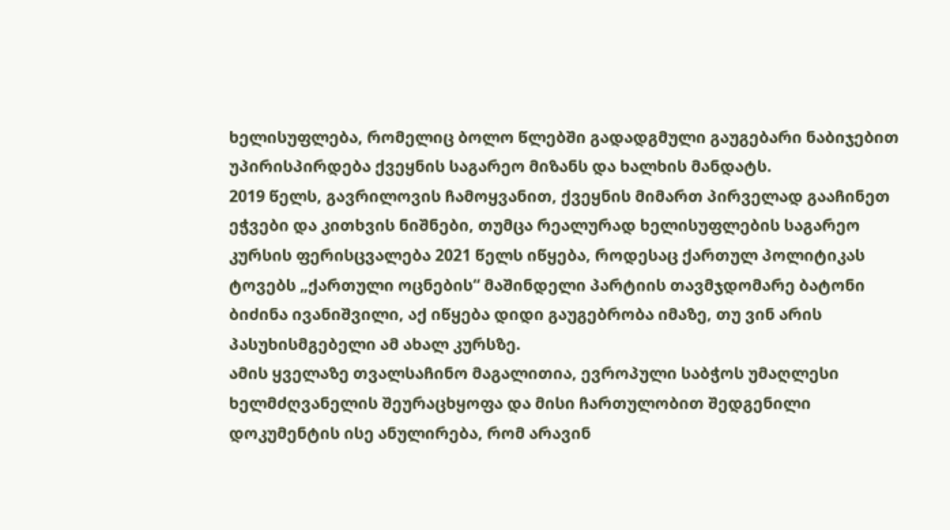ხელისუფლება, რომელიც ბოლო წლებში გადადგმული გაუგებარი ნაბიჯებით უპირისპირდება ქვეყნის საგარეო მიზანს და ხალხის მანდატს.
2019 წელს, გავრილოვის ჩამოყვანით, ქვეყნის მიმართ პირველად გააჩინეთ ეჭვები და კითხვის ნიშნები, თუმცა რეალურად ხელისუფლების საგარეო კურსის ფერისცვალება 2021 წელს იწყება, როდესაც ქართულ პოლიტიკას ტოვებს „ქართული ოცნების“ მაშინდელი პარტიის თავმჯდომარე ბატონი ბიძინა ივანიშვილი, აქ იწყება დიდი გაუგებრობა იმაზე, თუ ვინ არის პასუხისმგებელი ამ ახალ კურსზე.
ამის ყველაზე თვალსაჩინო მაგალითია, ევროპული საბჭოს უმაღლესი ხელმძღვანელის შეურაცხყოფა და მისი ჩართულობით შედგენილი დოკუმენტის ისე ანულირება, რომ არავინ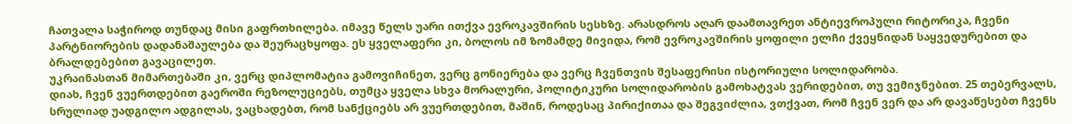ჩათვალა საჭიროდ თუნდაც მისი გაფრთხილება. იმავე წელს უარი ითქვა ევროკავშირის სესხზე. არასდროს აღარ დაამთავრეთ ანტიევროპული რიტორიკა, ჩვენი პარტნიორების დადანაშაულება და შეურაცხყოფა. ეს ყველაფერი კი, ბოლოს იმ ზომამდე მივიდა, რომ ევროკავშირის ყოფილი ელჩი ქვეყნიდან საყვედურებით და ბრალდებებით გავაცილეთ.
უკრაინასთან მიმართებაში კი, ვერც დიპლომატია გამოვიჩინეთ, ვერც გონიერება და ვერც ჩვენთვის შესაფერისი ისტორიული სოლიდარობა.
დიახ, ჩვენ ვუერთდებით გაეროში რეზოლუციებს, თუმცა ყველა სხვა მორალური, პოლიტიკური სოლიდარობის გამოხატვას ვერიდებით, თუ ვემიჯნებით. 25 თებერვალს, სრულიად უადგილო ადგილას, ვაცხადებთ, რომ სანქციებს არ ვუერთდებით, მაშინ, როდესაც პირიქითაა და შეგვიძლია, ვთქვათ, რომ ჩვენ ვერ და არ დავაწესებთ ჩვენს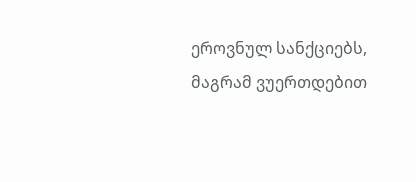ეროვნულ სანქციებს, მაგრამ ვუერთდებით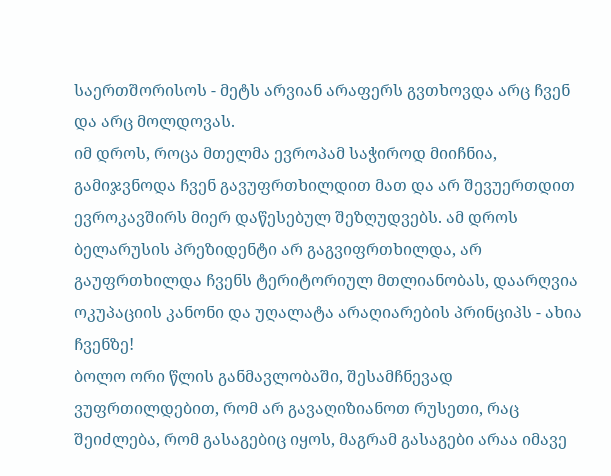საერთშორისოს - მეტს არვიან არაფერს გვთხოვდა არც ჩვენ და არც მოლდოვას.
იმ დროს, როცა მთელმა ევროპამ საჭიროდ მიიჩნია, გამიჯვნოდა ჩვენ გავუფრთხილდით მათ და არ შევუერთდით ევროკავშირს მიერ დაწესებულ შეზღუდვებს. ამ დროს ბელარუსის პრეზიდენტი არ გაგვიფრთხილდა, არ გაუფრთხილდა ჩვენს ტერიტორიულ მთლიანობას, დაარღვია ოკუპაციის კანონი და უღალატა არაღიარების პრინციპს - ახია ჩვენზე!
ბოლო ორი წლის განმავლობაში, შესამჩნევად ვუფრთილდებით, რომ არ გავაღიზიანოთ რუსეთი, რაც შეიძლება, რომ გასაგებიც იყოს, მაგრამ გასაგები არაა იმავე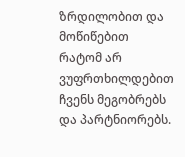ზრდილობით და მოწიწებით რატომ არ ვუფრთხილდებით ჩვენს მეგობრებს და პარტნიორებს.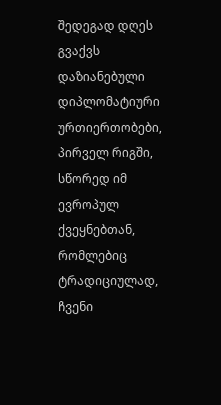შედეგად დღეს გვაქვს დაზიანებული დიპლომატიური ურთიერთობები, პირველ რიგში, სწორედ იმ ევროპულ ქვეყნებთან, რომლებიც ტრადიციულად, ჩვენი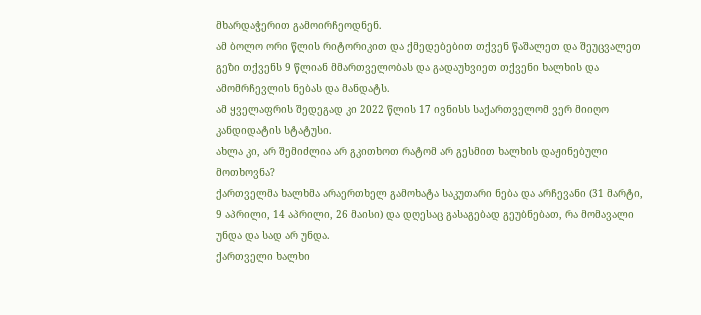მხარდაჭერით გამოირჩეოდნენ.
ამ ბოლო ორი წლის რიტორიკით და ქმედებებით თქვენ წაშალეთ და შეუცვალეთ გეზი თქვენს 9 წლიან მმართველობას და გადაუხვიეთ თქვენი ხალხის და ამომრჩევლის ნებას და მანდატს.
ამ ყველაფრის შედეგად კი 2022 წლის 17 ივნისს საქართველომ ვერ მიიღო კანდიდატის სტატუსი.
ახლა კი, არ შემიძლია არ გკითხოთ რატომ არ გესმით ხალხის დაჟინებული მოთხოვნა?
ქართველმა ხალხმა არაერთხელ გამოხატა საკუთარი ნება და არჩევანი (31 მარტი, 9 აპრილი, 14 აპრილი, 26 მაისი) და დღესაც გასაგებად გეუბნებათ, რა მომავალი უნდა და სად არ უნდა.
ქართველი ხალხი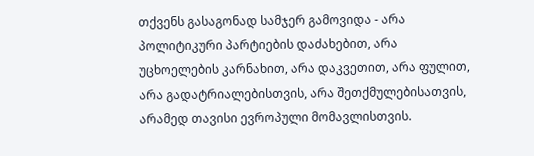თქვენს გასაგონად სამჯერ გამოვიდა - არა პოლიტიკური პარტიების დაძახებით, არა უცხოელების კარნახით, არა დაკვეთით, არა ფულით, არა გადატრიალებისთვის, არა შეთქმულებისათვის, არამედ თავისი ევროპული მომავლისთვის.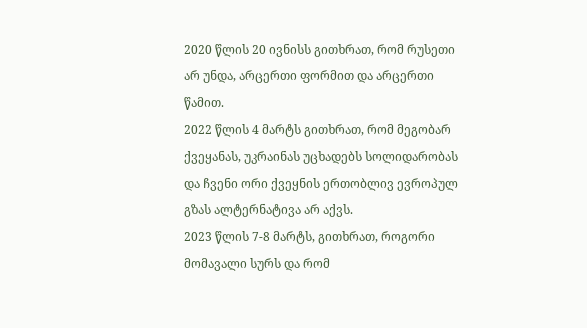2020 წლის 20 ივნისს გითხრათ, რომ რუსეთი არ უნდა, არცერთი ფორმით და არცერთი წამით.
2022 წლის 4 მარტს გითხრათ, რომ მეგობარ ქვეყანას, უკრაინას უცხადებს სოლიდარობას და ჩვენი ორი ქვეყნის ერთობლივ ევროპულ გზას ალტერნატივა არ აქვს.
2023 წლის 7-8 მარტს, გითხრათ, როგორი მომავალი სურს და რომ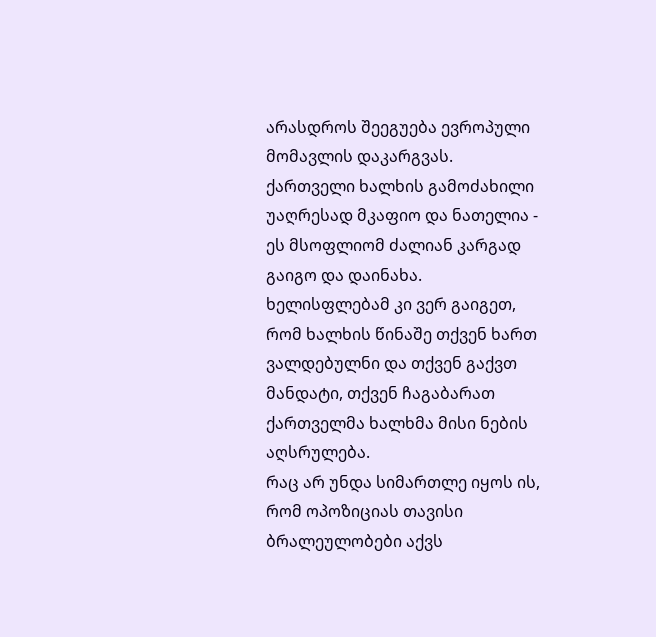არასდროს შეეგუება ევროპული მომავლის დაკარგვას.
ქართველი ხალხის გამოძახილი უაღრესად მკაფიო და ნათელია - ეს მსოფლიომ ძალიან კარგად გაიგო და დაინახა. ხელისფლებამ კი ვერ გაიგეთ, რომ ხალხის წინაშე თქვენ ხართ ვალდებულნი და თქვენ გაქვთ მანდატი, თქვენ ჩაგაბარათ ქართველმა ხალხმა მისი ნების აღსრულება.
რაც არ უნდა სიმართლე იყოს ის, რომ ოპოზიციას თავისი ბრალეულობები აქვს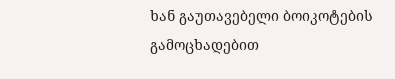ხან გაუთავებელი ბოიკოტების გამოცხადებით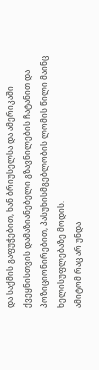და საქმის გაფუჭებით, ხან ბრიუსელსა და ამერიკაში ქვეყნისთვის დამაზიანებელი გზავნილების ჩატანით და პოზიციონირებით, პასუხისმგებლობის ლომის წილი მაინც ხელისუფლებაზე მოდის.
ამიტომ რაც არ უნდა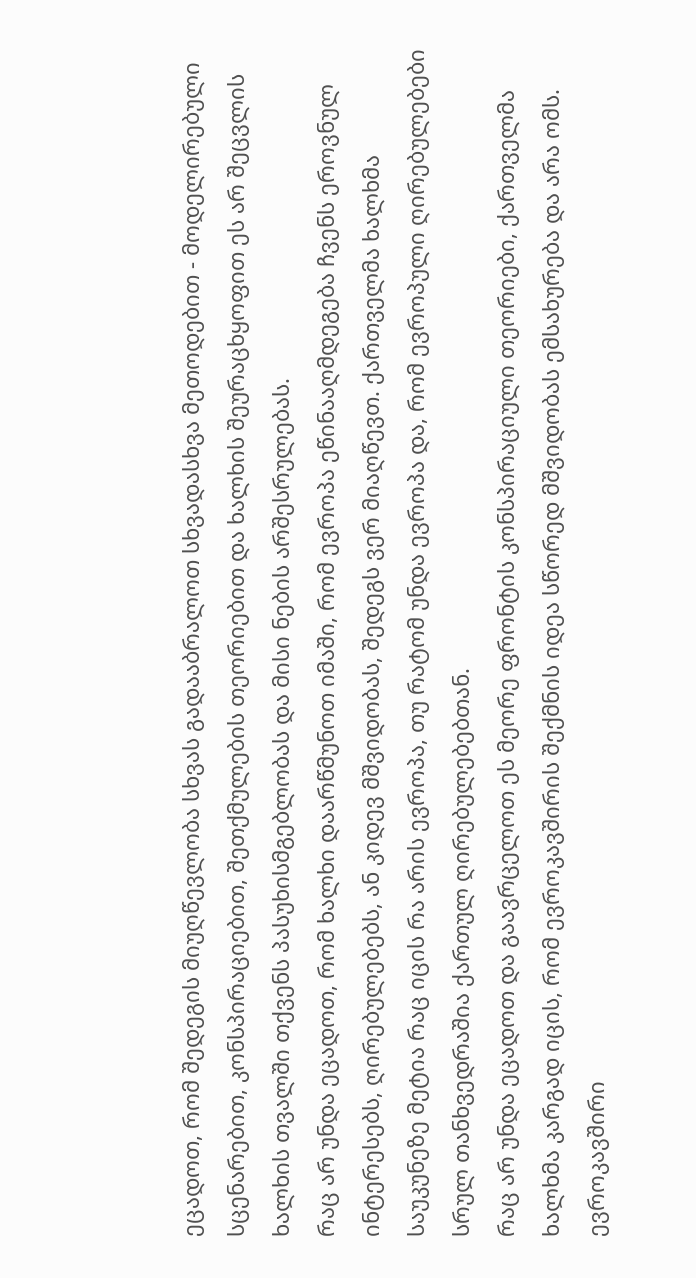ეცადოთ, რომ შედეგის მიუღწევლობა სხვას გადააბრალოთ სხვადასხვა მეთოდებით - მოდელირებული სცენარებით, კონსპირაციებით, შეთქმულების თეორიებით და ხალხის შეურაცხყოფით ეს არ შეცვლის ხალხის თვალში თქვენს პასუხისმგებლობას და მისი ნების არშესრულებას.
რაც არ უნდა ეცადოთ, რომ ხალხი დაარწმუნოთ იმაში, რომ ევროპა ეწინააღმდეგება ჩვენს ეროვნულ ინტერესებს, ღირებულებებს, ან კიდევ მშვიდობას, შედეგს ვერ მიაღწევთ. ქართველმა ხალხმა საუკუნეზე მეტია რაც იცის რა არის ევროპა, თუ რატომ უნდა ევროპა და, რომ ევროპული ღირებულებები სრულ თანხვედრაშია ქართულ ღირებულებებთან.
რაც არ უნდა ეცადოთ და გაავრცელოთ ეს მეორე ფრონტის კონსპირაციული თეორიები, ქართველმა ხალხმა კარგად იცის, რომ ევროკავშირის შექმნის იდეა სწორედ მშვიდობას ემსახურება და არა ომს. ევროკავშირი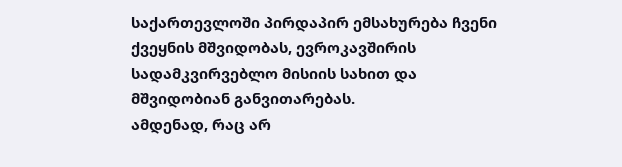საქართევლოში პირდაპირ ემსახურება ჩვენი ქვეყნის მშვიდობას, ევროკავშირის სადამკვირვებლო მისიის სახით და მშვიდობიან განვითარებას.
ამდენად, რაც არ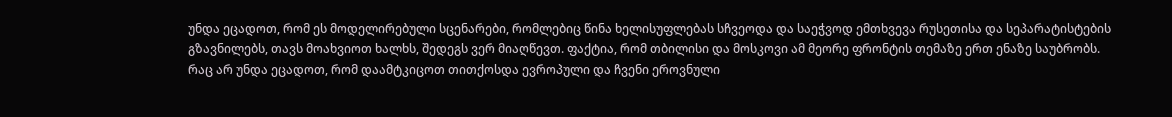უნდა ეცადოთ, რომ ეს მოდელირებული სცენარები, რომლებიც წინა ხელისუფლებას სჩვეოდა და საეჭვოდ ემთხვევა რუსეთისა და სეპარატისტების გზავნილებს, თავს მოახვიოთ ხალხს, შედეგს ვერ მიაღწევთ. ფაქტია, რომ თბილისი და მოსკოვი ამ მეორე ფრონტის თემაზე ერთ ენაზე საუბრობს.
რაც არ უნდა ეცადოთ, რომ დაამტკიცოთ თითქოსდა ევროპული და ჩვენი ეროვნული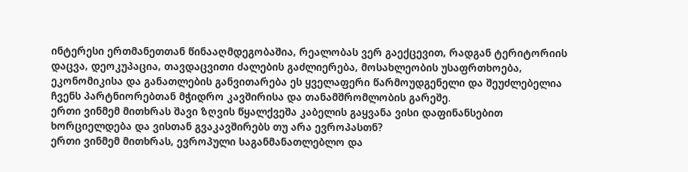ინტერესი ერთმანეთთან წინააღმდეგობაშია, რეალობას ვერ გაექცევით, რადგან ტერიტორიის დაცვა, დეოკუპაცია, თავდაცვითი ძალების გაძლიერება, მოსახლეობის უსაფრთხოება, ეკონომიკისა და განათლების განვითარება ეს ყველაფერი წარმოუდგენელი და შეუძლებელია ჩვენს პარტნიორებთან მჭიდრო კავშირისა და თანამშრომლობის გარეშე.
ერთი ვინმემ მითხრას შავი ზღვის წყალქვეშა კაბელის გაყვანა ვისი დაფინანსებით ხორციელდება და ვისთან გვაკავშირებს თუ არა ევროპასთნ?
ერთი ვინმემ მითხრას, ევროპული საგანმანათლებლო და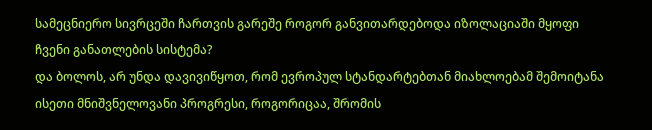სამეცნიერო სივრცეში ჩართვის გარეშე როგორ განვითარდებოდა იზოლაციაში მყოფი ჩვენი განათლების სისტემა?
და ბოლოს, არ უნდა დავივიწყოთ, რომ ევროპულ სტანდარტებთან მიახლოებამ შემოიტანა ისეთი მნიშვნელოვანი პროგრესი, როგორიცაა, შრომის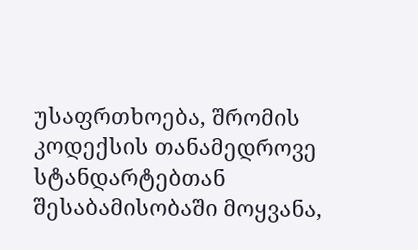უსაფრთხოება, შრომის კოდექსის თანამედროვე სტანდარტებთან შესაბამისობაში მოყვანა,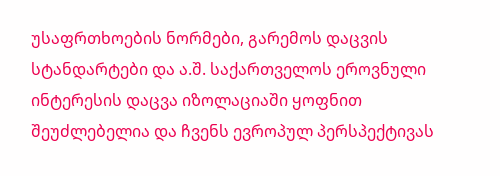უსაფრთხოების ნორმები, გარემოს დაცვის სტანდარტები და ა.შ. საქართველოს ეროვნული ინტერესის დაცვა იზოლაციაში ყოფნით შეუძლებელია და ჩვენს ევროპულ პერსპექტივას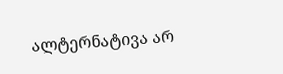ალტერნატივა არ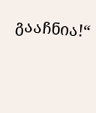გააჩნია!“